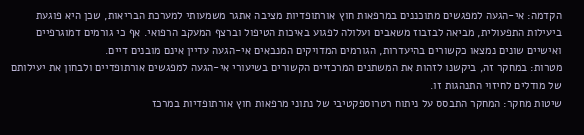הקדמה: אי-הגעה למפגשים מתוכננים במרפאות חוץ אורתופדיות מציבה אתגר משמעותי למערכת הבריאות, שכן היא פוגעת ביעילות התפעולית, מביאה לבזבוז משאבים ועלולה לפגוע באיכות הטיפול וברצף המעקב הרפואי. אף כי גורמים דמוגרפיים ואישיים שונים נמצאו כקשורים בהיעדרות, הגורמים המדויקים המנבאים אי-הגעה עדיין אינם מובנים דיים.
מטרות: במחקר זה, ביקשנו לזהות את המשתנים המרכזיים הקשורים בשיעורי אי-הגעה למפגשים אורתופדיים ולבחון את יעילותם של מודלים לחיזוי התנהגות זו.
שיטות מחקר: המחקר התבסס על ניתוח רטרוספקטיבי של נתוני מרפאות חוץ אורתופדיות במרכז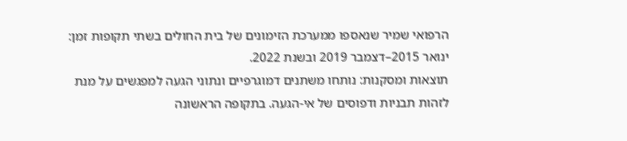הרפואי שמיר שנאספו ממערכת הזימונים של בית החולים בשתי תקופות זמן: ינואר 2015–דצמבר 2019 ובשנת 2022.
תוצאות ומסקנות: נותחו משתנים דמוגרפיים ונתוני הגעה למפגשים על מנת לזהות תבניות ודפוסים של אי-הגעה. בתקופה הראשונה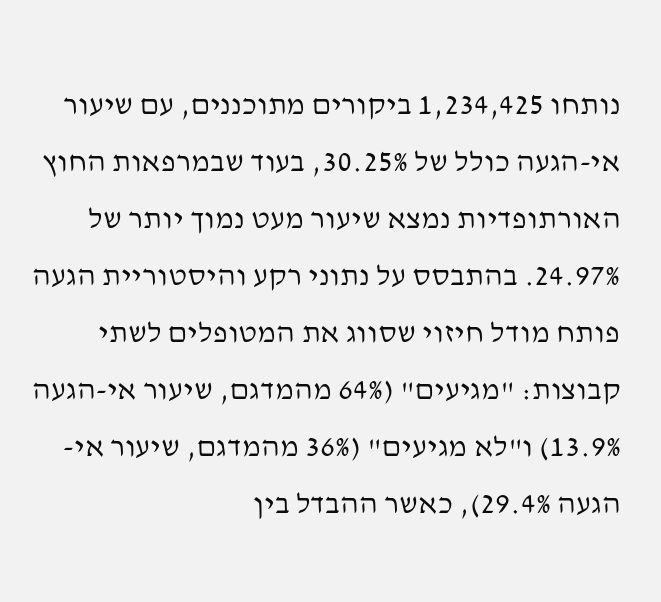נותחו 1,234,425 ביקורים מתוכננים, עם שיעור אי-הגעה כולל של 30.25%, בעוד שבמרפאות החוץ האורתופדיות נמצא שיעור מעט נמוך יותר של 24.97%. בהתבסס על נתוני רקע והיסטוריית הגעה פותח מודל חיזוי שסווג את המטופלים לשתי קבוצות: "מגיעים" (64% מהמדגם, שיעור אי-הגעה 13.9%) ו"לא מגיעים" (36% מהמדגם, שיעור אי-הגעה 29.4%), כאשר ההבדל בין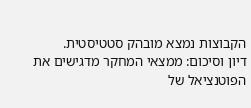הקבוצות נמצא מובהק סטטיסטית.
דיון וסיכום: ממצאי המחקר מדגישים את הפוטנציאל של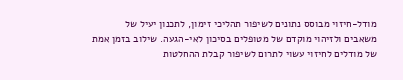מודל-חיזוי מבוסס נתונים לשיפור תהליכי זימון, לתכנון יעיל של משאבים ולזיהוי מוקדם של מטופלים בסיכון לאי-הגעה. שילוב בזמן אמת של מודלים לחיזוי עשוי לתרום לשיפור קבלת ההחלטות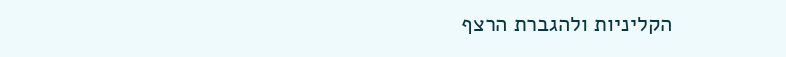הקליניות ולהגברת הרצף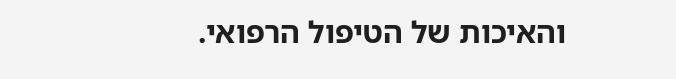והאיכות של הטיפול הרפואי.